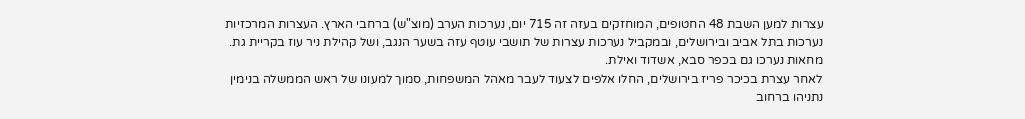עצרות למען השבת 48 החטופים, המוחזקים בעזה זה 715 יום, נערכות הערב (מוצ"ש) ברחבי הארץ. העצרות המרכזיות נערכות בתל אביב ובירושלים, ובמקביל נערכות עצרות של תושבי עוטף עזה בשער הנגב, ושל קהילת ניר עוז בקריית גת. מחאות נערכו גם בכפר סבא, אשדוד ואילת.
לאחר עצרת בכיכר פריז בירושלים, החלו אלפים לצעוד לעבר מאהל המשפחות, סמוך למעונו של ראש הממשלה בנימין נתניהו ברחוב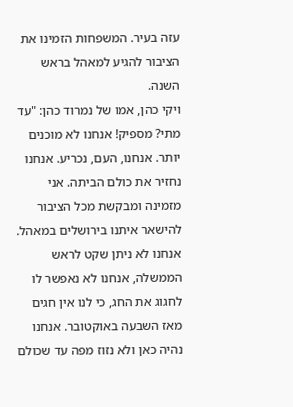עזה בעיר. המשפחות הזמינו את הציבור להגיע למאהל בראש השנה.
ויקי כהן, אמו של נמרוד כהן: "עד מתי? מספיק! אנחנו לא מוכנים יותר. אנחנו, העם, נכריע. אנחנו נחזיר את כולם הביתה. אני מזמינה ומבקשת מכל הציבור להישאר איתנו בירושלים במאהל. אנחנו לא ניתן שקט לראש הממשלה, אנחנו לא נאפשר לו לחגוג את החג, כי לנו אין חגים מאז השבעה באוקטובר. אנחנו נהיה כאן ולא נזוז מפה עד שכולם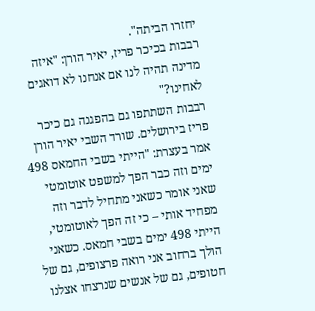יחזרו הביתה".
רבבות בכיכר פריז, יאיר הורן: "איזה מדינה תהיה לנו אם אנחנו לא דואגים לאחינו?"
רבבות השתתפו גם בהפגנה גם כיכר פריז בירושלים. שורד השבי יאיר הורן אמר בעצרת: "הייתי בשבי החמאס 498 ימים וזה כבר הפך למשפט אוטומטי שאני אומר כשאני מתחיל לדבר וזה מפחיד אותי – כי זה הפך לאוטומטי, הייתי 498 ימים בשבי חמאס. כשאני הולך ברחוב אני רואה פרצופים, גם של חטופים, גם של אנשים שנרצחו אצלנו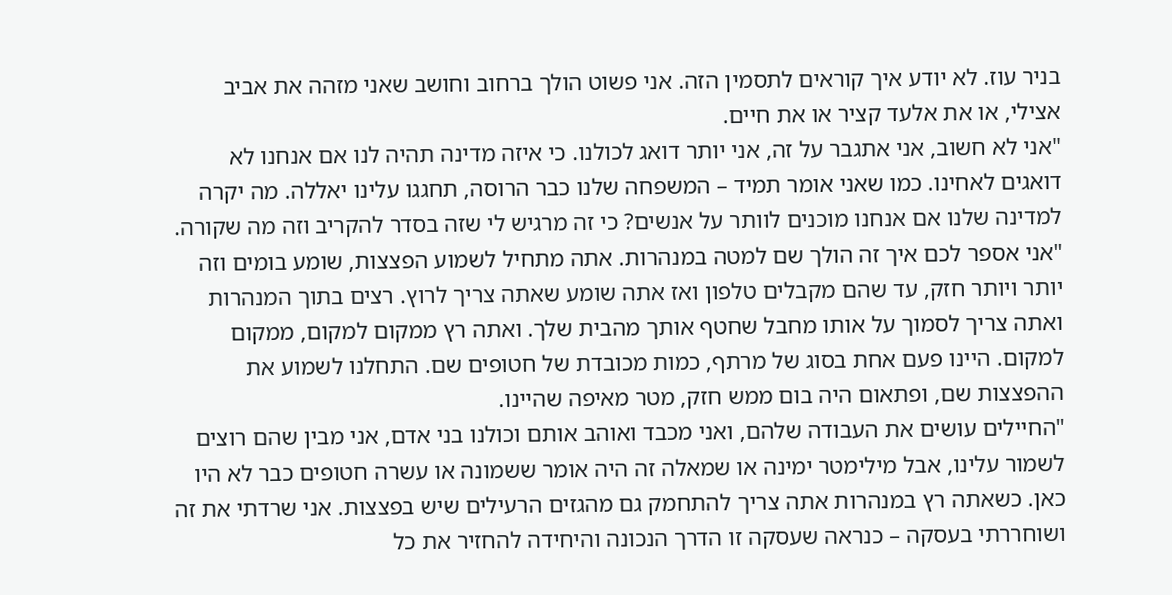בניר עוז. לא יודע איך קוראים לתסמין הזה. אני פשוט הולך ברחוב וחושב שאני מזהה את אביב אצילי, או את אלעד קציר או את חיים.
"אני לא חשוב, אני אתגבר על זה, אני יותר דואג לכולנו. כי איזה מדינה תהיה לנו אם אנחנו לא דואגים לאחינו. כמו שאני אומר תמיד – המשפחה שלנו כבר הרוסה, תחגגו עלינו יאללה. מה יקרה למדינה שלנו אם אנחנו מוכנים לוותר על אנשים? כי זה מרגיש לי שזה בסדר להקריב וזה מה שקורה.
"אני אספר לכם איך זה הולך שם למטה במנהרות. אתה מתחיל לשמוע הפצצות, שומע בומים וזה יותר ויותר חזק, עד שהם מקבלים טלפון ואז אתה שומע שאתה צריך לרוץ. רצים בתוך המנהרות ואתה צריך לסמוך על אותו מחבל שחטף אותך מהבית שלך. ואתה רץ ממקום למקום, ממקום למקום. היינו פעם אחת בסוג של מרתף, כמות מכובדת של חטופים שם. התחלנו לשמוע את ההפצצות שם, ופתאום היה בום ממש חזק, מטר מאיפה שהיינו.
"החיילים עושים את העבודה שלהם, ואני מכבד ואוהב אותם וכולנו בני אדם, אני מבין שהם רוצים לשמור עלינו, אבל מילימטר ימינה או שמאלה זה היה אומר ששמונה או עשרה חטופים כבר לא היו כאן. כשאתה רץ במנהרות אתה צריך להתחמק גם מהגזים הרעילים שיש בפצצות. אני שרדתי את זה ושוחררתי בעסקה – כנראה שעסקה זו הדרך הנכונה והיחידה להחזיר את כל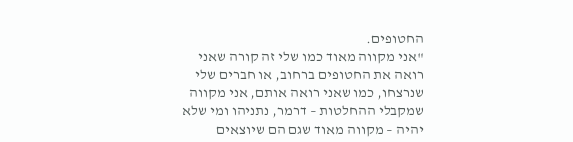החטופים.
"אני מקווה מאוד כמו שלי זה קורה שאני רואה את החטופים ברחוב, או חברים שלי שנרצחו, כמו שאני רואה אותם, אני מקווה שמקבלי ההחלטות – דרמר, נתניהו ומי שלא יהיה – מקווה מאוד שגם הם שיוצאים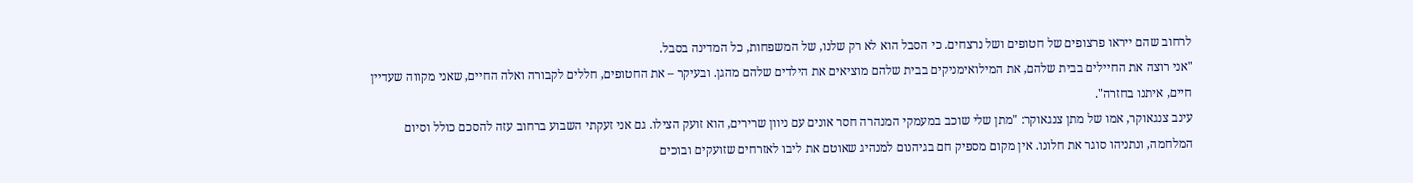לרחוב שהם ייראו פרצופים של חטופים ושל נרצחים. כי הסבל הוא לא רק שלנו, של המשפחות, כל המדינה בסבל.
"אני רוצה את החיילים בבית שלהם, את המילואימניקים בבית שלהם מוציאים את הילדים שלהם מהגן. ובעיקר – את החטופים, חללים לקבורה ואלה החיים, שאני מקווה שעדיין חיים, איתנו בחזרה".
עינב צנגאוקר, אמו של מתן צנגאוקר: "מתן שלי שוכב במעמקי המנהרה חסר אונים עם ניוון שרירים, הוא זועק הצילו. גם אני זעקתי השבוע ברחוב עזה להסכם כולל וסיום המלחמה, ונתניהו סוגר את חלונו. אין מקום מספיק חם בגיהנום למנהיג שאוטם את ליבו לאזרחים שזועקים ובוכים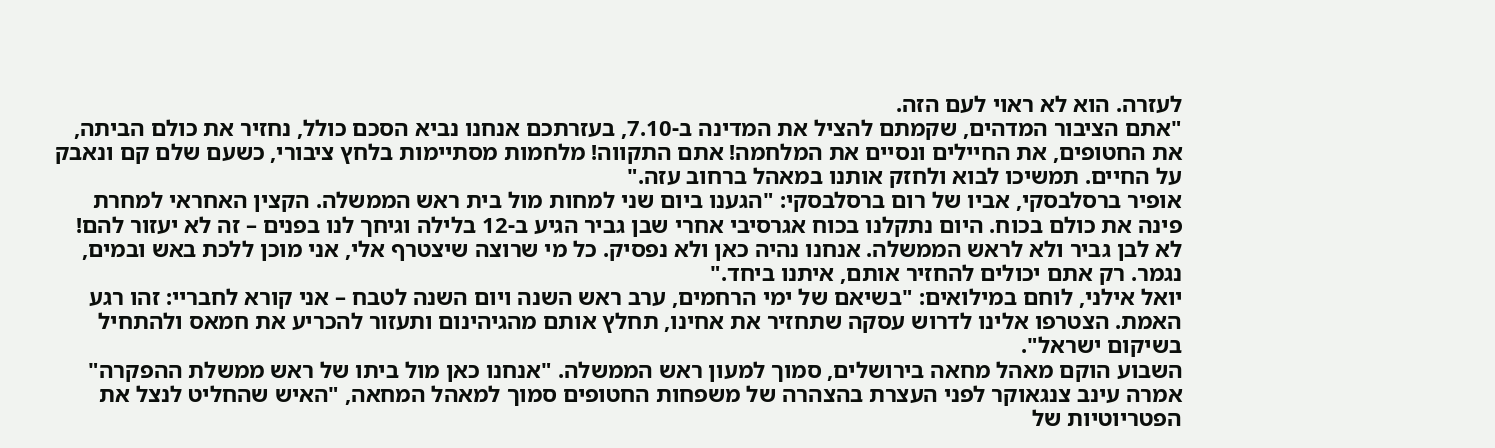לעזרה. הוא לא ראוי לעם הזה.
"אתם הציבור המדהים, שקמתם להציל את המדינה ב-7.10, בעזרתכם אנחנו נביא הסכם כולל, נחזיר את כולם הביתה, את החטופים, את החיילים ונסיים את המלחמה! אתם התקווה! מלחמות מסתיימות בלחץ ציבורי, כשעם שלם קם ונאבק על החיים. תמשיכו לבוא ולחזק אותנו במאהל ברחוב עזה."
אופיר ברסלבסקי, אביו של רום ברסלבסקי: "הגענו ביום שני למחות מול בית ראש הממשלה. הקצין האחראי למחרת פינה את כולם בכוח. היום נתקלנו בכוח אגרסיבי אחרי שבן גביר הגיע ב-12 בלילה וגיחך לנו בפנים – זה לא יעזור להם! לא לבן גביר ולא לראש הממשלה. אנחנו נהיה כאן ולא נפסיק. כל מי שרוצה שיצטרף אלי, אני מוכן ללכת באש ובמים, נגמר. רק אתם יכולים להחזיר אותם, איתנו ביחד."
יואל אילני, לוחם במילואים: "בשיאם של ימי הרחמים, ערב ראש השנה ויום השנה לטבח – אני קורא לחבריי: זהו רגע האמת. הצטרפו אלינו לדרוש עסקה שתחזיר את אחינו, תחלץ אותם מהגיהינום ותעזור להכריע את חמאס ולהתחיל בשיקום ישראל".
השבוע הוקם מאהל מחאה בירושלים, סמוך למעון ראש הממשלה. "אנחנו כאן מול ביתו של ראש ממשלת ההפקרה" אמרה עינב צנגאוקר לפני העצרת בהצהרה של משפחות החטופים סמוך למאהל המחאה, "האיש שהחליט לנצל את הפטריוטיות של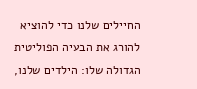החיילים שלנו כדי להוציא להורג את הבעיה הפוליטית הגדולה שלו: הילדים שלנו,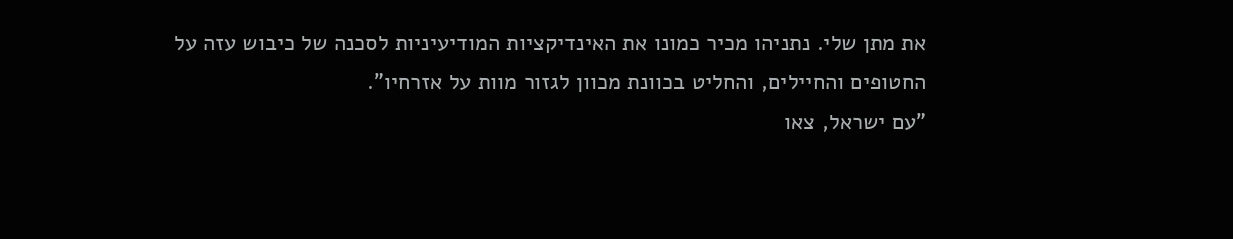את מתן שלי. נתניהו מכיר כמונו את האינדיקציות המודיעיניות לסכנה של כיבוש עזה על החטופים והחיילים, והחליט בכוונת מכוון לגזור מוות על אזרחיו".
"עם ישראל, צאו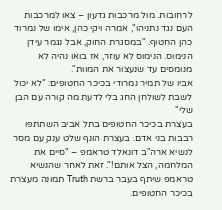לרחובות. מול מרכבות גדעון – צאו למרכבות העם נגד נתניהו", אמרה ויקי כהן, אימו של נמרוד כהן החטוף. "במסגרת החוק, אבל נגמר עידן הנימוס. הנימוס לא עוזר, אז בואו נהיה לא מנומסים עד שנעצור את המוות".
אביו של תמיר נמרודי בכיכר החטופים: "לא יכול לשבת לשולחן החג בלי לדעת מה קורה עם הבן שלי"
בעצרת בכיכר החטופים בתל אביב השתתפו רבבות בני אדם. בעצרת הונף שלט ענק עם מסר לנשיא ארה"ב דונאלד טראמפ – "סיים את המלחמה, הצל אותם!". זאת לאחר שהנשיא טראמפ שיתף בעבר ברשת Truth תמונה מעצרת בכיכר החטופים.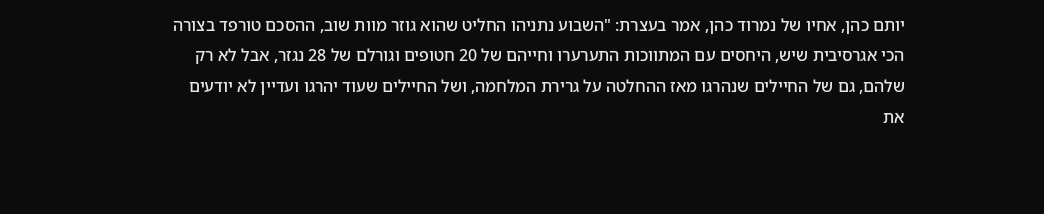יותם כהן, אחיו של נמרוד כהן, אמר בעצרת: "השבוע נתניהו החליט שהוא גוזר מוות שוב, ההסכם טורפד בצורה הכי אגרסיבית שיש, היחסים עם המתווכות התערערו וחייהם של 20 חטופים וגורלם של 28 נגזר, אבל לא רק שלהם, גם של החיילים שנהרגו מאז ההחלטה על גרירת המלחמה, ושל החיילים שעוד יהרגו ועדיין לא יודעים את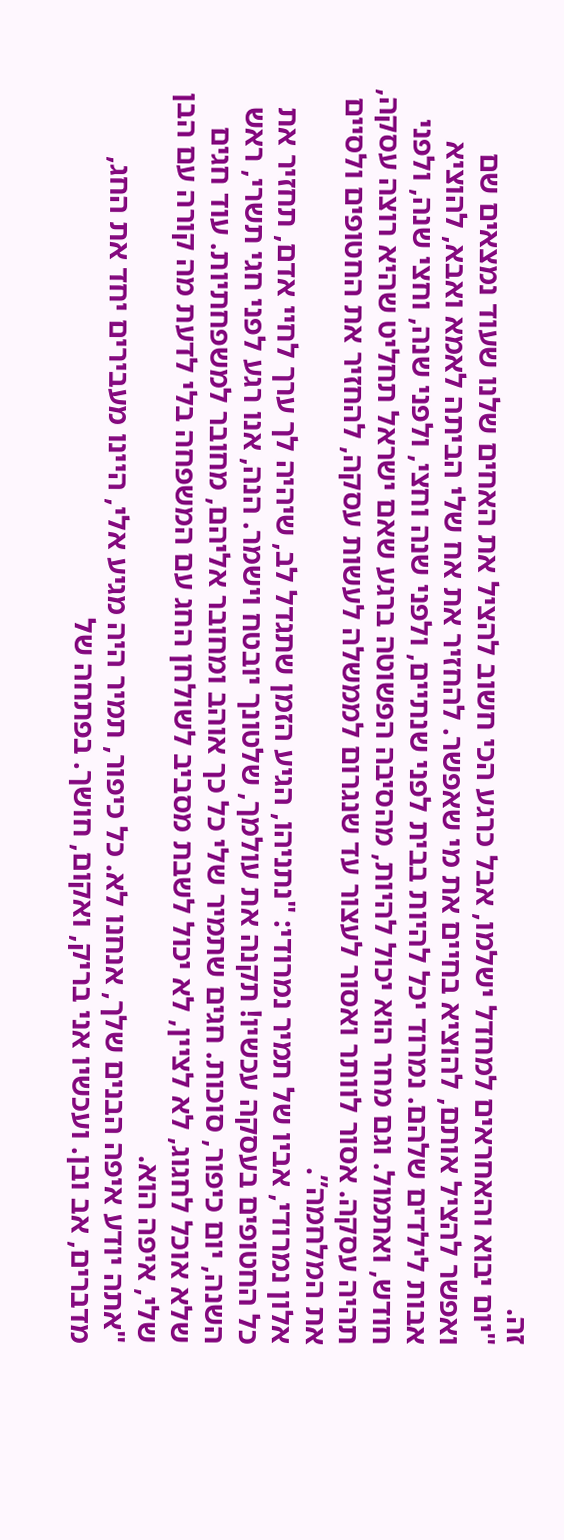זה.
"יום יבוא והאחראים למחדל ישלמו, אבל כרגע הכי חשוב להציל את האחים שלנו שעוד נמצאים שם ואפשר להציל אותם, להוציא בחיים את מי שאפשר. להחזיר את אח שלי הביתה לאמא ואבא, להוציא אבות לילדים שלהם. נמרוד יכל להיות בבית לפני שנתיים, ולפני שנה וחצי, ולפני שנה, וחצי שנה, ולפני חודש, ואתמול. וגם מחר הוא יכול להיות, מהסיבה הפשוטה ברגע שאם ישראל תחליט שהיא רוצה עסקה, תהיה עסקה. אסור לוותר ואסור לעצור עד שנגרום לממשלה לעשות עסקה, להחזיר את החטופים ולסיים את המלחמה”.
אלון נמרודי, אביו של תמיר נמרודי: "נתניהו, הגיע הזמן שתגדל לב, שיהיה לך ערך לחיי אדם, תחזיר את כל החטופים בעסקה עכשיו! תקנה את עולמך, שלטונך יובטח וישמר. הנה, אנו רגע לפני חגי תשרי, ראש השנה, יום כיפור, סוכות. חגים שתמיר שלי כל כך אוהב ומחובר אליהם, מחובר למשפחתיות. עוד חגים שלא אוכל לחגוג, לא לציין, לא יכול לשבת מסביב לשולחן החג עם המשפחה בלי לדעת מה קורה עם הבן שלי, איפה הוא.
"אתה יודע איפה הבנים שלך, אנחנו לא. כל כיפור, תמיר היה מגיע אלי, היינו מעבירים יחד את החג, מדברים, אב ובן. ועכשיו אני בריק, ואקום, חושך. בפתחה של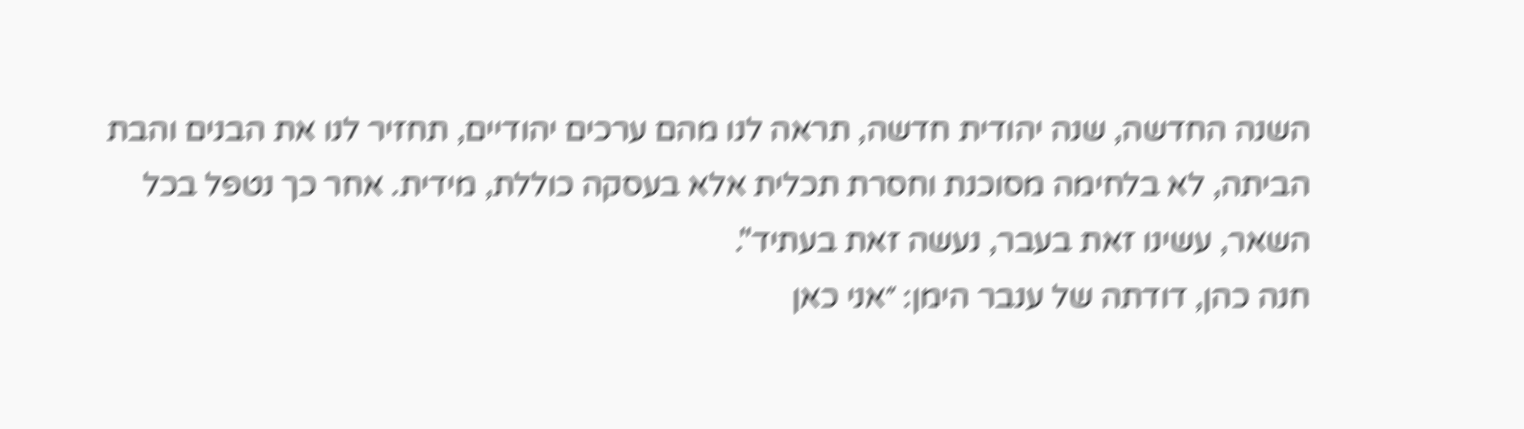השנה החדשה, שנה יהודית חדשה, תראה לנו מהם ערכים יהודיים, תחזיר לנו את הבנים והבת הביתה, לא בלחימה מסוכנת וחסרת תכלית אלא בעסקה כוללת, מידית. אחר כך נטפל בכל השאר, עשינו זאת בעבר, נעשה זאת בעתיד".
חנה כהן, דודתה של ענבר הימן: ״אני כאן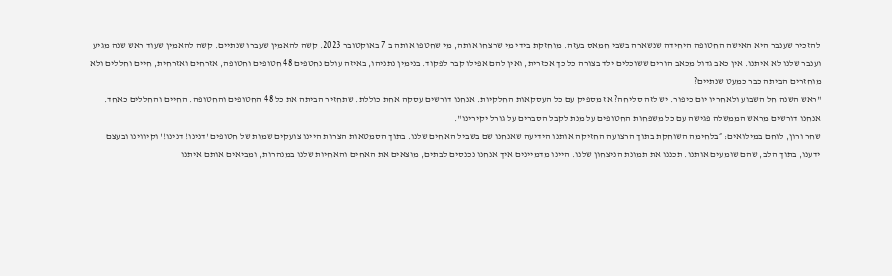להזכיר שענבר היא האישה החטופה היחידה שנשארה בשבי חמאס בעזה. מוחזקת בידי מי שרצחו אותה, מי שחטפו אותה ב 7 באוקטובר 2023. קשה להאמין שעברו שנתיים. קשה להאמין שעוד ראש שנה מגיע וענבר שלנו לא איתנו. אין כאב גדול מכאב הורים ששוכלים ילד בצורה כל כך אכזרית, ואין להם אפילו קבר לפקוד. בנימין נתניהו, באיזה עולם נחטפים 48 חטופים וחטופה, אזרחים ואזרחית, חיים וחללים ולא מוחזרים הביתה כבר כמעט שנתיים?
"ראש השנה חל השבוע ולאחריו יום כיפור. יש לזה סליחה? אז מספיק עם כל העסקאות החלקיות. אנחנו דורשים עסקה אחת כוללת. שתחזיר הביתה את כל 48 החטופים והחטופה. החיים והחללים כאחד. אנחנו דורשים מראש הממשלה פגישה עם כל משפחות החטופים על מנת לקבל הסברים על גורל יקירינו".
שחר ורון, לוחם במילואים: ״בלחימה השוחקת בתוך הרצועה החזיקה אותנו הידיעה שאנחנו שם בשביל האחים שלנו. בתוך הסמטאות הצרות היינו צועקים שמות של חטופים 'דנינו! דנינו!' וקיווינו ובעצם ידענו, בתוך הלב, שהם שומעים אותנו. תכננו את תמונת הניצחון שלנו. היינו מדמיינים איך אנחנו נכנסים לבתים, מוצאים את האחים והאחיות שלנו במנהרות, ומביאים אותם איתנו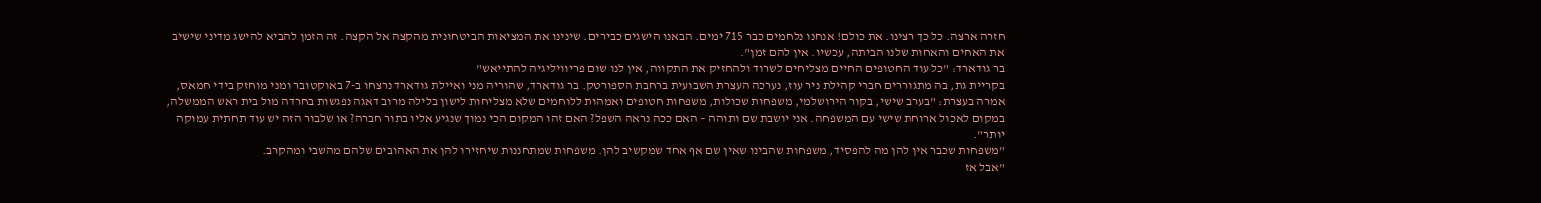חזרה ארצה. כל כך רצינו. את כולם! אנחנו נלחמים כבר 715 ימים. הבאנו הישגים כבירים. שינינו את המציאות הביטחונית מהקצה אל הקצה. זה הזמן להביא להישג מדיני שישיב את האחים והאחות שלנו הביתה, עכשיו. אין להם זמן".
בר גודארד: "כל עוד החטופים החיים מצליחים לשרוד ולהחזיק את התקווה, אין לנו שום פריוויליגיה להתייאש"
בקריית גת, בה מתגוררים חברי קהילת ניר עוז, נערכה העצרת השבועית ברחבת הספורטק. בר גודארד, שהוריה מני ואיילת גודארד נרצחו ב-7 באוקטובר ומני מוחזק בידי חמאס, אמרה בעצרת: "בערב שישי, בקור הירושלמי, משפחות שכולות, משפחות חטופים ואמהות ללוחמים שלא מצליחות לישון בלילה מרוב דאגה נפגשות בחרדה מול בית ראש הממשלה, במקום לאכול ארוחת שישי עם המשפחה. אני יושבת שם ותוהה – האם ככה נראה השפל? האם זהו המקום הכי נמוך שנגיע אליו בתור חברה? או שלבור הזה יש עוד תחתית עמוקה יותר".
"משפחות שכבר אין להן מה להפסיד, משפחות שהבינו שאין שם אף אחד שמקשיב להן. משפחות שמתחננות שיחזירו להן את האהובים שלהם מהשבי ומהקרב.
"אבל אז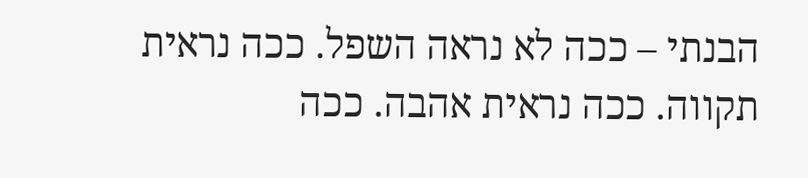הבנתי – ככה לא נראה השפל. ככה נראית תקווה. ככה נראית אהבה. ככה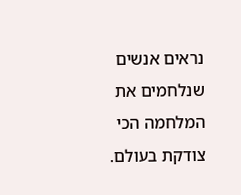נראים אנשים שנלחמים את המלחמה הכי צודקת בעולם.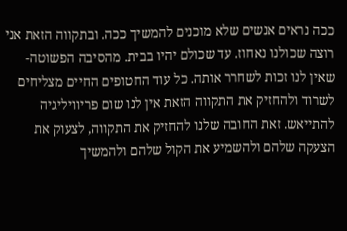ככה נראים אנשים שלא מוכנים להמשיך ככה. ובתקווה הזאת אני רוצה שכולנו נאחוז. עד שכולם יהיו בבית. מהסיבה הפשוטה- שאין לנו זכות לשחרר אותה. כל עוד החטופים החיים מצליחים לשרוד ולהחזיק את התקווה הזאת אין לנו שום פריוויליגיה להתייאש. זאת החובה שלנו להחזיק את התקווה, לצעוק את הצעקה שלהם ולהשמיע את הקול שלהם ולהמשיך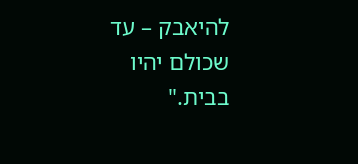להיאבק – עד שכולם יהיו בבית."